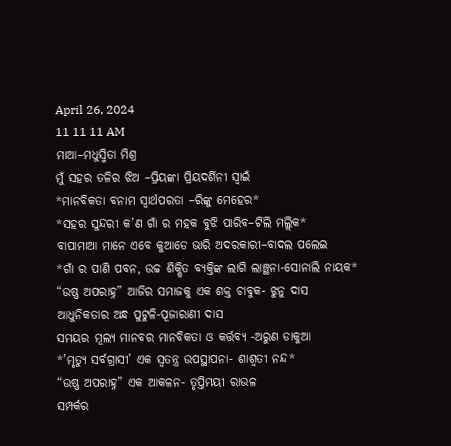April 26, 2024
11 11 11 AM
ମାଆ–ମଧୁସ୍ମିତା ମିଶ୍ର
ମୁଁ ସହର ତଳିର ଝିଅ –ପ୍ରିୟଙ୍କା ପ୍ରିୟଦର୍ଶିନୀ ସ୍ବାଇଁ
*ମାନବିକତା ବନାମ ସ୍ୱାର୍ଥପରତା –ରିଙ୍କୁ ମେହେର*
*ସହର ସୁନ୍ଦରୀ କ’ଣ ଗାଁ ର ମହକ ବୁଝି ପାରିବ–ଟିଲି ମଲ୍ଲିକ*
ବାପାମାଆ ମାନେ ଏବେ କୁଆଡେ ଭାରି ଅଦରକାରୀ–ବାଦଲ ପଲେଇ
*ଗାଁ ର ପାଣି ପବନ, ଉଚ୍ଚ ଶିକ୍ଷିତ ବ୍ୟକ୍ତିଙ୍କ ଲାଗି ଲାଞ୍ଛନା-ସୋନାଲି ନାୟକ*
“ଉଷ୍ଣ ଅପରାହ୍ନ” ଆଜିର ସମାଜକୁ ଏକ ଶକ୍ତ ଚାବୁକ- ଝୁନୁ ଦାସ
ଆଧୁନିକତାର ଅନ୍ଧ ପୁଟୁଳି-ପୂଜାରାଣୀ ଦାସ
ସମୟର ମୂଲ୍ୟ ମାନବର ମାନବିକତା ଓ କର୍ତ୍ତବ୍ୟ -ଅରୁଣ ଡାକୁଆ
*’ମୃତ୍ୟୁ ସର୍ବଗ୍ରାସୀ’ ଏକ ସ୍ୱତନ୍ତ୍ର ଉପସ୍ଥାପନା- ଶାଶ୍ଵତୀ ନନ୍ଦ*
“ଉଷ୍ଣ ଅପରାହ୍ନ” ଏକ ଆକଳନ- ତୃପ୍ତିମୟୀ ରାଉଳ
ସମ୍ପର୍କର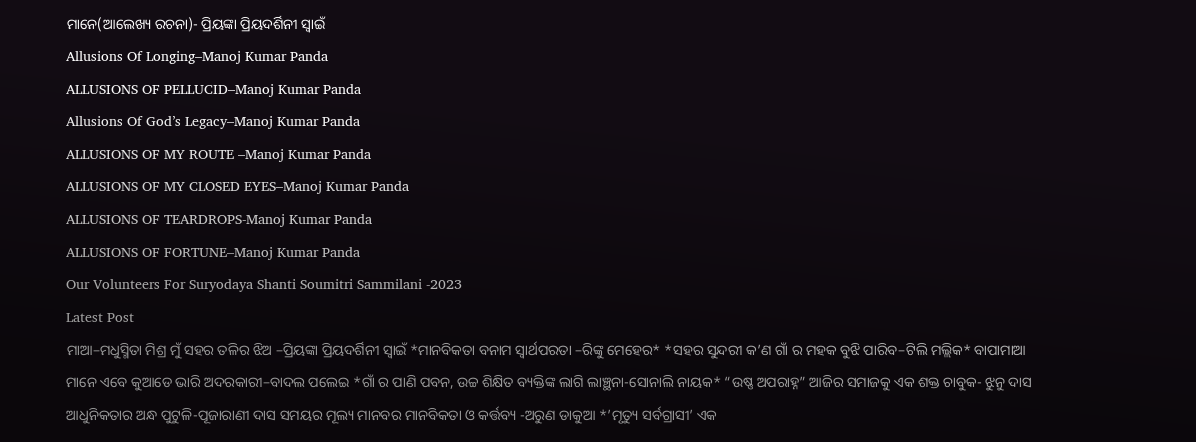ମାନେ(ଆଲେଖ୍ୟ ରଚନା)- ପ୍ରିୟଙ୍କା ପ୍ରିୟଦର୍ଶିନୀ ସ୍ୱାଇଁ
Allusions Of Longing–Manoj Kumar Panda
ALLUSIONS OF PELLUCID–Manoj Kumar Panda
Allusions Of God’s Legacy–Manoj Kumar Panda
ALLUSIONS OF MY ROUTE –Manoj Kumar Panda
ALLUSIONS OF MY CLOSED EYES–Manoj Kumar Panda
ALLUSIONS OF TEARDROPS-Manoj Kumar Panda
ALLUSIONS OF FORTUNE–Manoj Kumar Panda
Our Volunteers For Suryodaya Shanti Soumitri Sammilani -2023
Latest Post
ମାଆ–ମଧୁସ୍ମିତା ମିଶ୍ର ମୁଁ ସହର ତଳିର ଝିଅ –ପ୍ରିୟଙ୍କା ପ୍ରିୟଦର୍ଶିନୀ ସ୍ବାଇଁ *ମାନବିକତା ବନାମ ସ୍ୱାର୍ଥପରତା –ରିଙ୍କୁ ମେହେର* *ସହର ସୁନ୍ଦରୀ କ’ଣ ଗାଁ ର ମହକ ବୁଝି ପାରିବ–ଟିଲି ମଲ୍ଲିକ* ବାପାମାଆ ମାନେ ଏବେ କୁଆଡେ ଭାରି ଅଦରକାରୀ–ବାଦଲ ପଲେଇ *ଗାଁ ର ପାଣି ପବନ, ଉଚ୍ଚ ଶିକ୍ଷିତ ବ୍ୟକ୍ତିଙ୍କ ଲାଗି ଲାଞ୍ଛନା-ସୋନାଲି ନାୟକ* “ଉଷ୍ଣ ଅପରାହ୍ନ” ଆଜିର ସମାଜକୁ ଏକ ଶକ୍ତ ଚାବୁକ- ଝୁନୁ ଦାସ ଆଧୁନିକତାର ଅନ୍ଧ ପୁଟୁଳି-ପୂଜାରାଣୀ ଦାସ ସମୟର ମୂଲ୍ୟ ମାନବର ମାନବିକତା ଓ କର୍ତ୍ତବ୍ୟ -ଅରୁଣ ଡାକୁଆ *’ମୃତ୍ୟୁ ସର୍ବଗ୍ରାସୀ’ ଏକ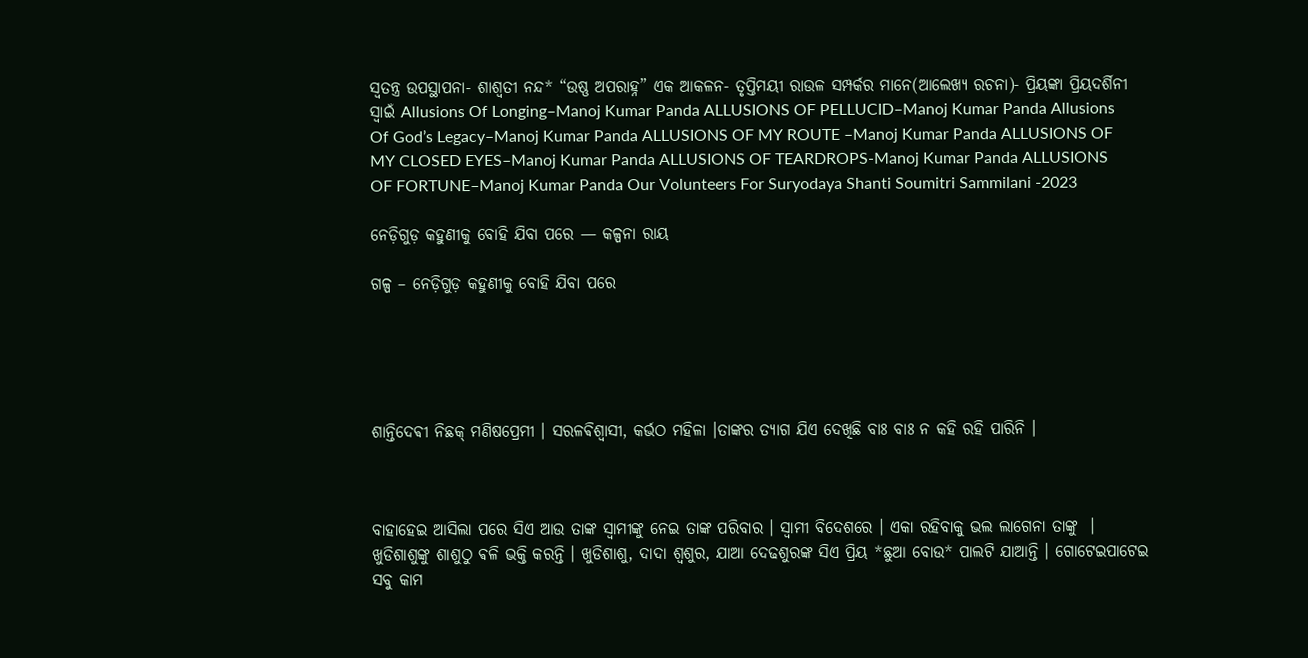ସ୍ୱତନ୍ତ୍ର ଉପସ୍ଥାପନା- ଶାଶ୍ଵତୀ ନନ୍ଦ* “ଉଷ୍ଣ ଅପରାହ୍ନ” ଏକ ଆକଳନ- ତୃପ୍ତିମୟୀ ରାଉଳ ସମ୍ପର୍କର ମାନେ(ଆଲେଖ୍ୟ ରଚନା)- ପ୍ରିୟଙ୍କା ପ୍ରିୟଦର୍ଶିନୀ ସ୍ୱାଇଁ Allusions Of Longing–Manoj Kumar Panda ALLUSIONS OF PELLUCID–Manoj Kumar Panda Allusions Of God’s Legacy–Manoj Kumar Panda ALLUSIONS OF MY ROUTE –Manoj Kumar Panda ALLUSIONS OF MY CLOSED EYES–Manoj Kumar Panda ALLUSIONS OF TEARDROPS-Manoj Kumar Panda ALLUSIONS OF FORTUNE–Manoj Kumar Panda Our Volunteers For Suryodaya Shanti Soumitri Sammilani -2023

ନେଡ଼ିଗୁଡ଼ କହୁଣୀକୁ ବୋହି ଯିବା ପରେ — କଳ୍ପନା ରାୟ

ଗଳ୍ପ – ନେଡ଼ିଗୁଡ଼ କହୁଣୀକୁ ବୋହି ଯିବା ପରେ





ଶାନ୍ତିଦେଵୀ ନିଛକ୍ ମଣିଷପ୍ରେମୀ । ସରଳଵିଶ୍ବାସୀ, କର୍ଭଠ ମହିଳା ।ତାଙ୍କର ତ୍ୟାଗ ଯିଏ ଦେଖିଛି ବାଃ ବାଃ ନ କହି ରହି ପାରିନି ।



ବାହାହେଇ ଆସିଲା ପରେ ସିଏ ଆଉ ତାଙ୍କ ସ୍ଵାମୀଙ୍କୁ ନେଇ ତାଙ୍କ ପରିବାର । ସ୍ବାମୀ ବିଦେଶରେ । ଏକା ରହିବାକୁ ଭଲ ଲାଗେନା ତାଙ୍କୁ ‌ । ଖୁଡିଶାଶୁଙ୍କୁ ଶାଶୁଠୁ ଵଳି ଭକ୍ତି କରନ୍ତି । ଖୁଡିଶାଶୁ, ଦାଦା ଶ୍ବଶୁର, ଯାଆ ଦେଢଶୁରଙ୍କ ସିଏ ପ୍ରିୟ *ଛୁଆ ବୋଉ* ପାଲଟି ଯାଆନ୍ତି । ଗୋଟେଇପାଟେଇ ସବୁ କାମ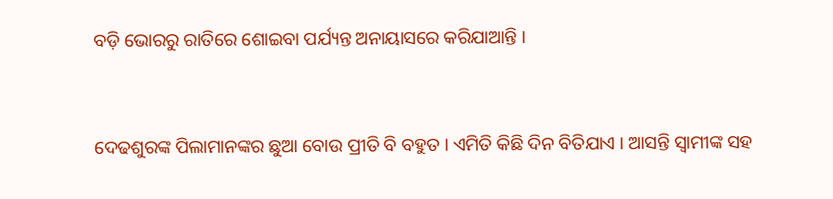ବଡ଼ି ଭୋରରୁ ରାତିରେ ଶୋଇବା ପର୍ଯ୍ୟନ୍ତ ଅନାୟାସରେ କରିଯାଆନ୍ତି ।



ଦେଢଶୁରଙ୍କ ପିଲାମାନଙ୍କର ଛୁଆ ବୋଉ ପ୍ରୀତି ବି ବହୁତ । ଏମିତି କିଛି ଦିନ ବିତିଯାଏ । ଆସନ୍ତି ସ୍ବାମୀଙ୍କ ସହ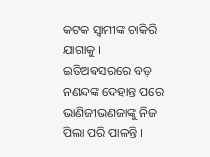କଟକ ସ୍ବାମୀଙ୍କ ଚାକିରି ଯାଗାକୁ । ଇତିଅଵସରରେ ବଡ଼ ନଣନ୍ଦଙ୍କ ଦେହାନ୍ତ ପରେ ଭାଣିଜୀଭଣଜାଙ୍କୁ ନିଜ ପିଲା ପରି ପାଳନ୍ତି ।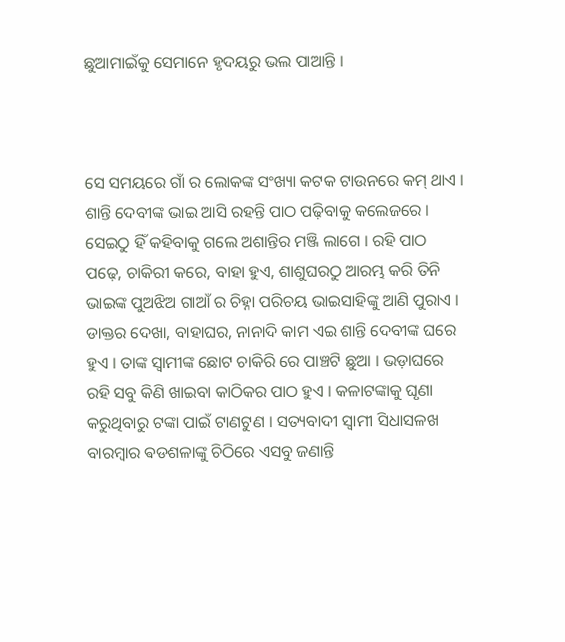ଛୁଆମାଇଁକୁ ସେମାନେ ହୃଦୟରୁ ଭଲ ପାଆନ୍ତି ।



ସେ ସମୟରେ ଗାଁ ର ଲୋକଙ୍କ ସଂଖ୍ୟା କଟକ ଟାଉନରେ କମ୍ ଥାଏ । ଶାନ୍ତି ଦେବୀଙ୍କ ଭାଇ ଆସି ରହନ୍ତି ପାଠ ପଢ଼ିବାକୁ କଲେଜରେ । ସେଇଠୁ ହିଁ କହିବାକୁ ଗଲେ ଅଶାନ୍ତିର ମଞ୍ଜି ଲାଗେ । ରହି ପାଠ ପଢ଼େ, ଚାକିରୀ କରେ, ବାହା ହୁଏ, ଶାଶୁଘରଠୁ ଆରମ୍ଭ କରି ତିନି ଭାଇଙ୍କ ପୁଅଝିଅ ଗାଆଁ ର ଚିହ୍ନା ପରିଚୟ ଭାଇସାହିଙ୍କୁ ଆଣି ପୁରାଏ । ଡାକ୍ତର ଦେଖା, ବାହାଘର, ନାନାଦି କାମ ଏଇ ଶାନ୍ତି ଦେବୀଙ୍କ ଘରେ ହୁଏ । ତାଙ୍କ ସ୍ବାମୀଙ୍କ ଛୋଟ ଚାକିରି ରେ ପାଞ୍ଚଟି ଛୁଆ । ଭଡ଼ାଘରେ ରହି ସବୁ କିଣି ଖାଇବା କାଠିକର ପାଠ ହୁଏ । କଳାଟଙ୍କାକୁ ଘୃଣା କରୁଥିବାରୁ ଟଙ୍କା ପାଇଁ ଟାଣଟୁଣ । ସତ୍ୟବାଦୀ ସ୍ବାମୀ ସିଧାସଳଖ ବାରମ୍ବାର ଵଡଶଳାଙ୍କୁ ଚିଠିରେ ଏସବୁ ଜଣାନ୍ତି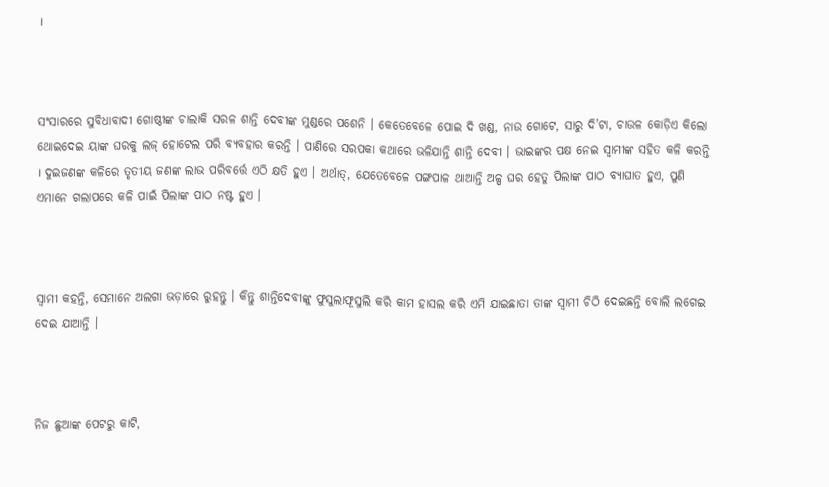।



ସଂସାରରେ ସୁବିଧାବାଦୀ ଗୋଷ୍ଠୀଙ୍କ ଚାଲାକି ସରଳ ଶାନ୍ତି ଦେବୀଙ୍କ ମୁଣ୍ଡରେ ପଶେନି । କେତେବେଳେ ପୋଇ ଦି ଖଣ୍ଡ, ନାଉ ଗୋଟେ, ସାରୁ ଦି’ଟା, ଚାଉଳ କୋଡ଼ିଏ କିଲୋ ଥୋଇଦେଇ ୟାଙ୍କ ଘରକୁ ଲଜ୍ ହୋଟେଲ ପରି ବ୍ୟବହାର କରନ୍ତି । ପାଣିରେ ସରପକା କଥାରେ ଭଳିଯାନ୍ତି ଶାନ୍ତି ଦେବୀ । ଭାଇଙ୍କର ପକ୍ଷ ନେଇ ସ୍ଵାମୀଙ୍କ ସହିତ କଳି କରନ୍ତି । ଦୁଇଜଣଙ୍କ କଳିରେ ତୃତୀୟ ଜଣଙ୍କ ଲାଭ ପରିବର୍ତ୍ତେ ଏଠି କ୍ଷତି ହୁଏ । ଅର୍ଥାତ୍, ଯେତେବେଳେ ପଙ୍ଗପାଳ ଥାଆନ୍ତି ଅଳ୍ପ ଘର ହେତୁ ପିଲାଙ୍କ ପାଠ ବ୍ୟାଘାତ ହୁଏ, ପୁଣି ଏମାନେ ଗଲାପରେ କଳି ପାଇଁ ପିଲାଙ୍କ ପାଠ ନଷ୍ଟ ହୁଏ ।



ସ୍ଵାମୀ କହନ୍ତି, ସେମାନେ ଅଲଗା ଭଡ଼ାରେ ରୁହନ୍ତୁ । କିନ୍ତୁ ଶାନ୍ତିଦେବୀଙ୍କୁ ଫୁସୁଲାଫୂସୁଲି କରି କାମ ହାସଲ କରି ଏମି ଯାଇଛାତା ତାଙ୍କ ସ୍ଵାମୀ ଚିଠି ଦେଇଛନ୍ତି ବୋଲି ଲଗେଇ ଦେଇ ଯାଆନ୍ତି ।



ନିଜ ଛୁଆଙ୍କ ପେଟରୁ କାଟି,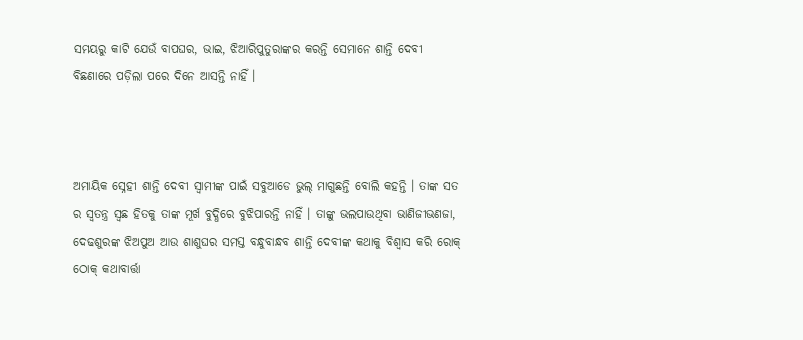ସମୟରୁ କାଟି ଯେଉଁ ବାପଘର, ଭାଇ, ଝିଆରିପୁତୁରାଙ୍କର କରନ୍ତି ସେମାନେ ଶାନ୍ତି ଦେବୀ ବିଛଣାରେ ପଡ଼ିଲା ପରେ ଦିନେ ଆସନ୍ତି ନାହିଁ ।



ଅମାୟିକ ସ୍ନେହୀ ଶାନ୍ତି ଦେବୀ ସ୍ବାମୀଙ୍କ ପାଇଁ ସବୁଆଡେ ଭୁଲ୍ ମାଗୁଛନ୍ତି ବୋଲି କହନ୍ତି । ତାଙ୍କ ସତ ର ସ୍ଵତନ୍ତ୍ର ସ୍ଵଛ ହିତକୁ ତାଙ୍କ ମୂର୍ଖ ବୁଦ୍ଧିରେ ବୁଝିପାରନ୍ତି ନାହିଁ । ତାଙ୍କୁ ଭଲପାଉଥିବା ଭାଣିଜୀଭଣଜା, ଦେଢଶୁରଙ୍କ ଝିଅପୁଅ ଆଉ ଶାଶୁଘର ସମସ୍ତ ବନ୍ଧୁବାନ୍ଧବ ଶାନ୍ତି ଦେବୀଙ୍କ କଥାକୁ ବିଶ୍ୱାସ କରି ରୋକ୍ ଠୋକ୍ କଥାବାର୍ତ୍ତା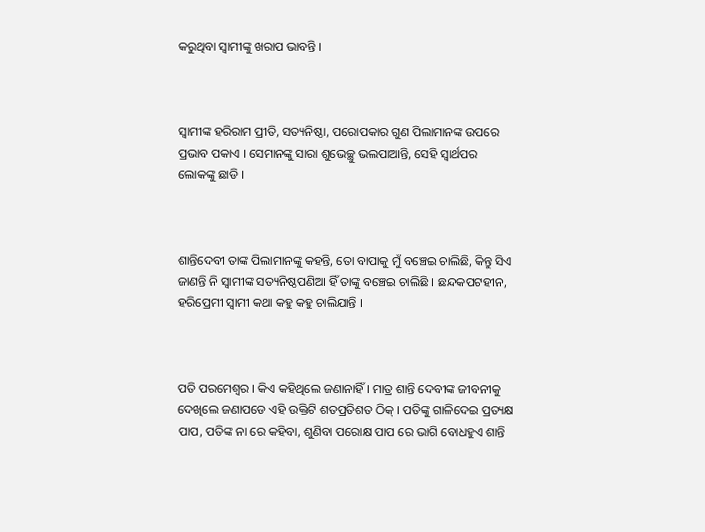କରୁଥିବା ସ୍ବାମୀଙ୍କୁ ଖରାପ ଭାବନ୍ତି ।



ସ୍ବାମୀଙ୍କ ହରିରାମ ପ୍ରୀତି, ସତ୍ୟନିଷ୍ଠା, ପରୋପକାର ଗୁଣ ପିଲାମାନଙ୍କ ଉପରେ ପ୍ରଭାବ ପକାଏ । ସେମାନଙ୍କୁ ସାରା ଶୁଭେଚ୍ଛୁ ଭଲପାଆନ୍ତି, ସେହି ସ୍ଵାର୍ଥପର ଲୋକଙ୍କୁ ଛାଡି ।



ଶାନ୍ତିଦେବୀ ତାଙ୍କ ପିଲାମାନଙ୍କୁ କହନ୍ତି, ତୋ ବାପାକୁ ମୁଁ ବଞ୍ଚେଇ ଚାଲିଛି, କିନ୍ତୁ ସିଏ ଜାଣନ୍ତି ନି ସ୍ବାମୀଙ୍କ ସତ୍ୟନିଷ୍ଠପଣିଆ ହିଁ ତାଙ୍କୁ ବଞ୍ଚେଇ ଚାଲିଛି । ଛନ୍ଦକପଟହୀନ, ହରିପ୍ରେମୀ ସ୍ବାମୀ କଥା କହୁ କହୁ ଚାଲିଯାନ୍ତି ।



ପତି ପରମେଶ୍ବର । କିଏ କହିଥିଲେ ଜଣାନାହିଁ । ମାତ୍ର ଶାନ୍ତି ଦେବୀଙ୍କ ଜୀବନୀକୁ ଦେଖିଲେ ଜଣାପଡେ ଏହି ଉକ୍ତିଟି ଶତପ୍ରତିଶତ ଠିକ୍ । ପତିଙ୍କୁ ଗାଳିଦେଇ ପ୍ରତ୍ୟକ୍ଷ ପାପ, ପତିଙ୍କ ନା ରେ କହିବା, ଶୁଣିବା ପରୋକ୍ଷ ପାପ ରେ ଭାଗି ବୋଧହୁଏ ଶାନ୍ତି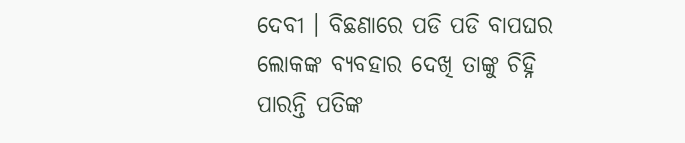ଦେବୀ । ବିଛଣାରେ ପଡି ପଡି ବାପଘର ଲୋକଙ୍କ ବ୍ୟବହାର ଦେଖି ତାଙ୍କୁ ଚିହ୍ନି ପାରନ୍ତି ପତିଙ୍କ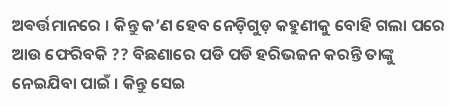ଅଵର୍ତ୍ତମାନରେ । କିନ୍ତୁ କ’ଣ ହେବ ନେଡ଼ିଗୁଡ଼ କହୁଣୀକୁ ବୋହି ଗଲା ପରେ ଆଉ ଫେରିବକି ?? ବିଛଣାରେ ପଡି ପଡି ହରିଭଜନ କରନ୍ତି ତାଙ୍କୁ ନେଇଯିବା ପାଇଁ । କିନ୍ତୁ ସେଇ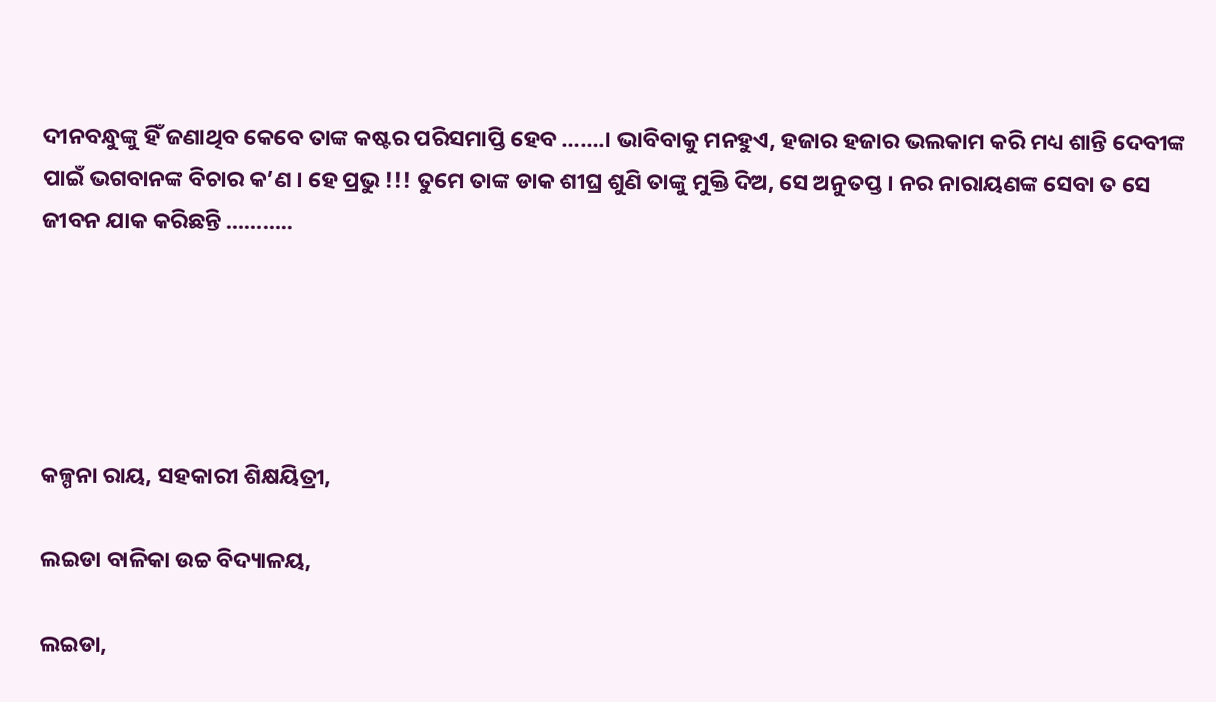ଦୀନବନ୍ଧୁଙ୍କୁ ହିଁ ଜଣାଥିବ କେବେ ତାଙ୍କ କଷ୍ଟର ପରିସମାପ୍ତି ହେବ …….। ଭାବିବାକୁ ମନହୁଏ, ହଜାର ହଜାର ଭଲକାମ କରି ମଧ୍ୟ ଶାନ୍ତି ଦେବୀଙ୍କ ପାଇଁ ଭଗବାନଙ୍କ ବିଚାର କ’ଣ । ହେ ପ୍ରଭୁ ‌!!! ତୁମେ ତାଙ୍କ ଡାକ ଶୀଘ୍ର ଶୁଣି ତାଙ୍କୁ ମୁକ୍ତି ଦିଅ, ସେ ଅନୁତପ୍ତ । ନର ନାରାୟଣଙ୍କ ସେବା ତ ସେ ଜୀବନ ଯାକ କରିଛନ୍ତି ………..





କଳ୍ପନା ରାୟ, ସହକାରୀ ଶିକ୍ଷୟିତ୍ରୀ,

ଲଇଡା ବାଳିକା ଉଚ୍ଚ ବିଦ୍ୟାଳୟ,

ଲଇଡା,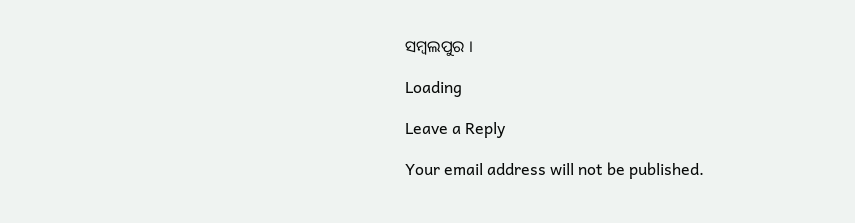ସମ୍ବଲପୁର ।

Loading

Leave a Reply

Your email address will not be published.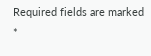Required fields are marked *